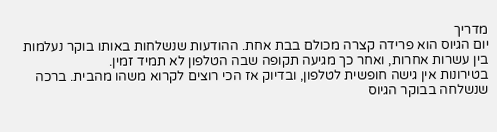מדריך
יום הגיוס הוא פרידה קצרה מכולם בבת אחת. ההודעות שנשלחות באותו בוקר נעלמות בין עשרות אחרות, ואחר כך מגיעה תקופה שבה הטלפון לא תמיד זמין.
בטירונות אין גישה חופשית לטלפון, ובדיוק אז הכי רוצים לקרוא משהו מהבית. ברכה שנשלחה בבוקר הגיוס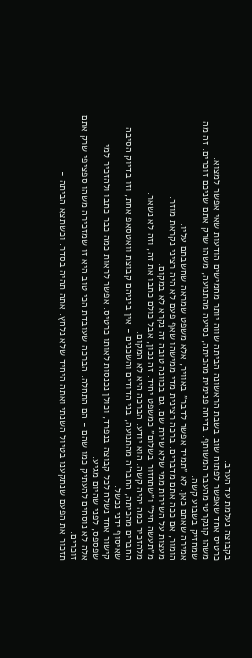בקבוצה נעלמת עד הערב.
כרטיס אחד שאפשר לפתוח שוב בשבת הראשונה הביתה שווה יותר מחמישים הודעות שאי אפשר למצוא.
משהו קונקרטי מהעבר המשותף. בדיחה פנימית מהכיתה, נסיעה מהתנועה, משהו שרק אתם שניכם זוכרים. זה מה שמחזיק בשבוע קשה.
אמירה שאתם כאן. לא ״תמיד אפשר לדבר״ באוויר, אלא משפט שמראה שחשבתם עליו.
הומור, אם ככה אתם מדברים. ברכה רצינית מדי ממישהו שאף פעם לא היה רציני נקראת מוזר.
מעצות על השירות ממי שלא שירת שם. גם בכוונה טובה זה נקרא לא במקום.
מ״תעשה חיל״ ו״שתחזור בשלום״ כמשפט יחיד. זה נכון, אבל כולם כתבו את זה, וזה לא נשאר.
מלהזכיר כמה יהיה קשה. הוא יודע. הברכה היא לא המקום.
החברים מהכיתה, החבר׳ה מהתנועה, בני הדודים והשכנים - אין ביניהם קבוצת וואטסאפ אחת, וזו בדיוק הסיבה שאיסוף ידני נכשל.
קישור אחד נשלח לכל קבוצה בנפרד, וכולן נכנסות לאותו כרטיס. אפשר לראות כמה כבר כתבו ולהזכיר למי שפספס, לפני שהיום מגיע.
אלה לא נוסחים להעתיק כמו שהם - הם התחלה. הברכה שעובדת הכי טוב היא זו שמזכירה משהו ספציפי שרק אתם זוכרים.
תזכור את הפעם שנתקענו בטיול השנתי ואתה היחיד שלא נלחץ. אתה תהיה בסדר. וכשתצא הביתה -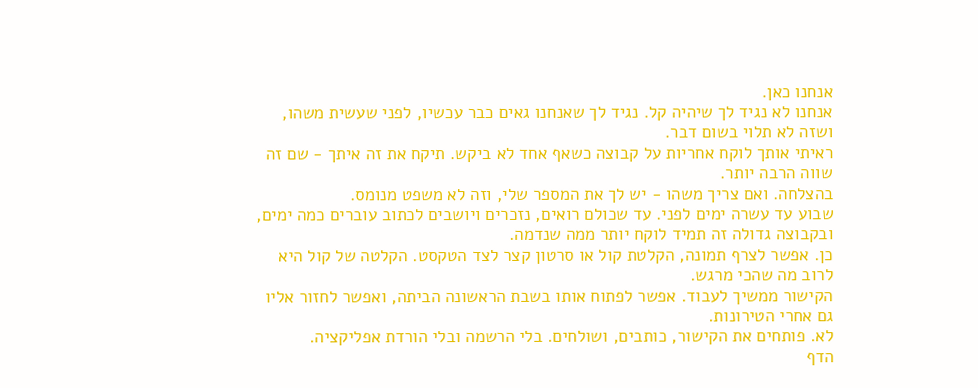אנחנו כאן.
אנחנו לא נגיד לך שיהיה קל. נגיד לך שאנחנו גאים כבר עכשיו, לפני שעשית משהו, ושזה לא תלוי בשום דבר.
ראיתי אותך לוקח אחריות על קבוצה כשאף אחד לא ביקש. תיקח את זה איתך - שם זה שווה הרבה יותר.
בהצלחה. ואם צריך משהו - יש לך את המספר שלי, וזה לא משפט מנומס.
שבוע עד עשרה ימים לפני. עד שכולם רואים, נזכרים ויושבים לכתוב עוברים כמה ימים, ובקבוצה גדולה זה תמיד לוקח יותר ממה שנדמה.
כן. אפשר לצרף תמונה, הקלטת קול או סרטון קצר לצד הטקסט. הקלטה של קול היא לרוב מה שהכי מרגש.
הקישור ממשיך לעבוד. אפשר לפתוח אותו בשבת הראשונה הביתה, ואפשר לחזור אליו גם אחרי הטירונות.
לא. פותחים את הקישור, כותבים, ושולחים. בלי הרשמה ובלי הורדת אפליקציה.
הדף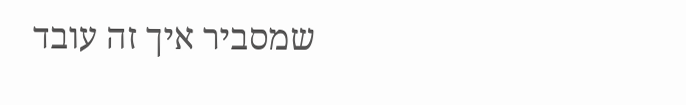שמסביר איך זה עובד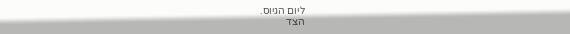ליום הגיוס.
הצד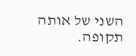השני של אותה תקופה.